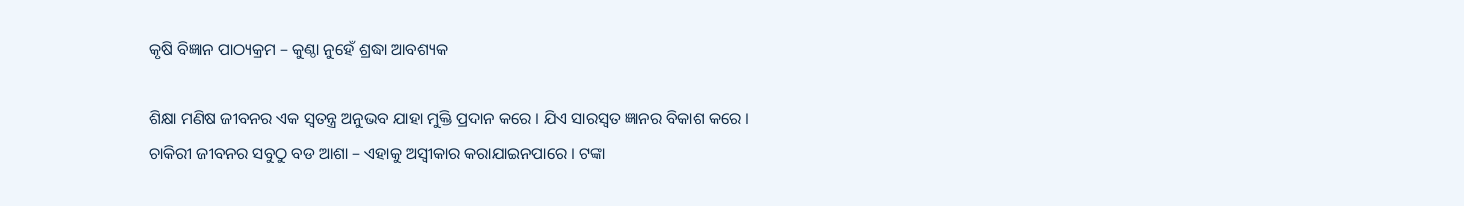କୃଷି ବିଜ୍ଞାନ ପାଠ୍ୟକ୍ରମ – କୁଣ୍ଠା ନୁହେଁ ଶ୍ରଦ୍ଧା ଆବଶ୍ୟକ

ଶିକ୍ଷା ମଣିଷ ଜୀବନର ଏକ ସ୍ୱତନ୍ତ୍ର ଅନୁଭବ ଯାହା ମୁକ୍ତି ପ୍ରଦାନ କରେ । ଯିଏ ସାରସ୍ୱତ ଜ୍ଞାନର ବିକାଶ କରେ । ଚାକିରୀ ଜୀବନର ସବୁଠୁ ବଡ ଆଶା – ଏହାକୁ ଅସ୍ୱୀକାର କରାଯାଇନପାରେ । ଟଙ୍କା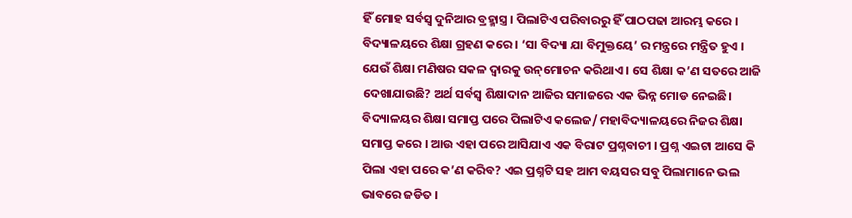ହିଁ ମୋହ ସର୍ବସ୍ୱ ଦୁନିଆର ବ୍ରହ୍ମାସ୍ତ୍ର । ପିଲାଟିଏ ପରିବାରରୁ ହିଁ ପାଠପଢା ଆରମ୍ଭ କରେ । ବିଦ୍ୟାଳୟରେ ଶିକ୍ଷା ଗ୍ରହଣ କରେ । ‘ସା ବିଦ୍ୟା ଯା ବିମୁକ୍ତୟେ’ ର ମନ୍ତ୍ରରେ ମନ୍ତ୍ରିତ ହୁଏ । ଯେଉଁ ଶିକ୍ଷା ମଣିଷର ସକଳ ଦ୍ୱାରକୁ ଉନ୍‌ମୋଚନ କରିଥାଏ । ସେ ଶିକ୍ଷା କ’ଣ ସତରେ ଆଜି ଦେଖାଯାଉଛି? ଅର୍ଥ ସର୍ବସ୍ୱ ଶିକ୍ଷାଦାନ ଆଜିର ସମାଜରେ ଏକ ଭିନ୍ନ ମୋଡ ନେଇଛି। ବିଦ୍ୟାଳୟର ଶିକ୍ଷା ସମାପ୍ତ ପରେ ପିଲାଟିଏ କଲେଜ/ ମହାବିଦ୍ୟାଳୟରେ ନିଜର ଶିକ୍ଷା ସମାପ୍ତ କରେ । ଆଉ ଏହା ପରେ ଆସିଯାଏ ଏକ ବିରାଟ ପ୍ରଶ୍ନବାଚୀ । ପ୍ରଶ୍ନ ଏଇଟା ଆସେ କି ପିଲା ଏହା ପରେ କ’ଣ କରିବ? ଏଇ ପ୍ରଶ୍ନଟି ସହ ଆମ ବୟସର ସବୁ ପିଲାମାନେ ଭଲ ଭାବରେ ଜଡିତ ।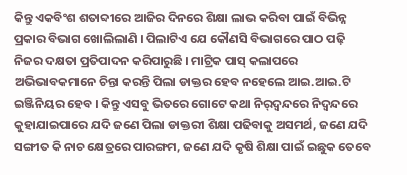କିନ୍ତୁ ଏକବିଂଶ ଶତାବ୍ଦୀରେ ଆଜିର ଦିନରେ ଶିକ୍ଷା ଲାଭ କରିବା ପାଇଁ ବିଭିନ୍ନ ପ୍ରକାର ବିଭାଗ ଖୋଲିଲାଣି । ପିଲାଟିଏ ଯେ କୌଣସି ବିଭାଗରେ ପାଠ ପଢ଼ି ନିଜର ଦକ୍ଷତା ପ୍ରତିପାଦନ କରିପାରୁଛି । ମାଟ୍ରିକ ପାସ୍‌ କଲାପରେ ଅଭିଭାବକମାନେ ଚିନ୍ତା କରନ୍ତି ପିଲା ଡାକ୍ତର ହେବ ନହେଲେ ଆଇ.ଆଇ.ଟି ଇଞ୍ଜିନିୟର ହେବ । କିନ୍ତୁ ଏସବୁ ଭିତରେ ଗୋଟେ କଥା ନିର୍‌ଦ୍ୱନ୍ଦରେ ନିଦ୍ୱନ୍ଦରେ କୁହାଯାଇପାରେ ଯଦି ଜଣେ ପିଲା ଡାକ୍ତରୀ ଶିକ୍ଷା ପଢିବାକୁ ଅସମର୍ଥ, ଜଣେ ଯଦି ସଙ୍ଗୀତ କି ନାଚ କ୍ଷେତ୍ରରେ ପାରଙ୍ଗମ, ଜଣେ ଯଦି କୃଷି ଶିକ୍ଷା ପାଇଁ ଇଛୁକ ତେବେ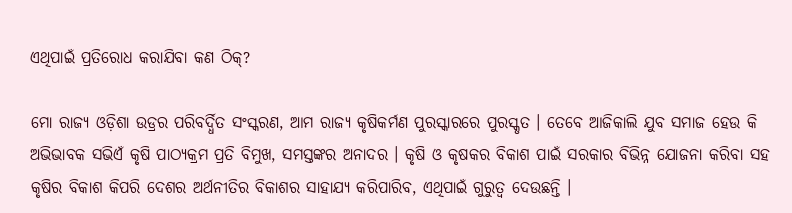ଏଥିପାଇଁ ପ୍ରତିରୋଧ କରାଯିବା କଣ ଠିକ୍‌?

ମୋ ରାଜ୍ୟ ଓଡ଼ିଶା ଉଡ୍ରର ପରିବର୍ଦ୍ଧିତ ସଂସ୍କରଣ, ଆମ ରାଜ୍ୟ କୃଷିକର୍ମଣ ପୁରସ୍କାରରେ ପୁରସ୍କୃତ । ତେବେ ଆଜିକାଲି ଯୁବ ସମାଜ ହେଉ କି ଅଭିଭାବକ ସଭିଏଁ କୃଷି ପାଠ୍ୟକ୍ରମ ପ୍ରତି ବିମୁଖ, ସମସ୍ତଙ୍କର ଅନାଦର । କୃଷି ଓ କୃଷକର ବିକାଶ ପାଇଁ ସରକାର ବିଭିନ୍ନ ଯୋଜନା କରିବା ସହ କୃଷିର ବିକାଶ କିପରି ଦେଶର ଅର୍ଥନୀତିର ବିକାଶର ସାହାଯ୍ୟ କରିପାରିବ, ଏଥିପାଇଁ ଗୁରୁତ୍ୱ ଦେଉଛନ୍ତି ।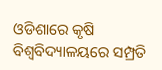ଓଡିଶାରେ କୃଷି ବିଶ୍ୱବିଦ୍ୟାଳୟରେ ସମ୍ପ୍ରତି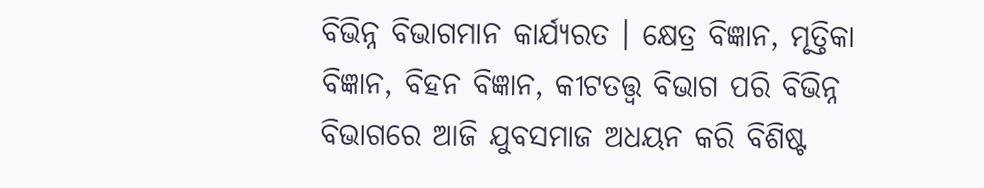ବିଭିନ୍ନ ବିଭାଗମାନ କାର୍ଯ୍ୟରତ । କ୍ଷେତ୍ର ବିଜ୍ଞାନ, ମୃତ୍ତିକା ବିଜ୍ଞାନ, ବିହନ ବିଜ୍ଞାନ, କୀଟତତ୍ତ୍ୱ ବିଭାଗ ପରି ବିଭିନ୍ନ ବିଭାଗରେ ଆଜି ଯୁବସମାଜ ଅଧୟନ କରି ବିଶିଷ୍ଟ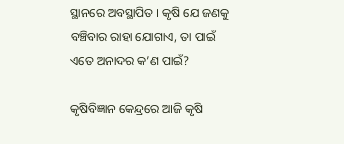ସ୍ଥାନରେ ଅବସ୍ଥାପିତ । କୃଷି ଯେ ଜଣକୁ ବଞ୍ଚିବାର ରାହା ଯୋଗାଏ, ତା ପାଇଁ ଏତେ ଅନାଦର କ’ଣ ପାଇଁ?

କୃଷିବିଜ୍ଞାନ କେନ୍ଦ୍ରରେ ଆଜି କୃଷି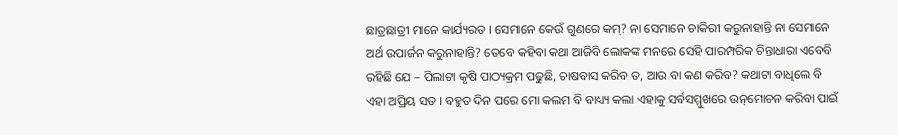ଛାତ୍ରଛାତ୍ରୀ ମାନେ କାର୍ଯ୍ୟରତ । ସେମାନେ କେଉଁ ଗୁଣରେ କମ୍‌? ନା ସେମାନେ ଚାକିରୀ କରୁନାହାନ୍ତି ନା ସେମାନେ ଅର୍ଥ ଉପାର୍ଜନ କରୁନାହାନ୍ତି? ତେବେ କହିବା କଥା ଆଜିବି ଲୋକଙ୍କ ମନରେ ସେହି ପାରମ୍ପରିକ ଚିନ୍ତାଧାରା ଏବେବି ରହିଛି ଯେ – ପିଲାଟା କୃଷି ପାଠ୍ୟକ୍ରମ ପଢୁଛି, ଚାଷବାସ କରିବ ତ, ଆଉ ବା କଣ କରିବ? କଥାଟା ବାଧିଲେ ବି ଏହା ଅପ୍ରିୟ ସତ । ବହୁତ ଦିନ ପରେ ମୋ କଲମ ବି ବାଧ୍ୟ୍ୟ କଲା ଏହାକୁ ସର୍ବସମ୍ମୁଖରେ ଉନ୍‌ମୋଚନ କରିବା ପାଇଁ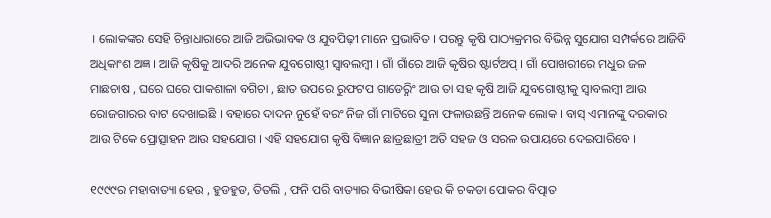। ଲୋକଙ୍କର ସେହି ଚିନ୍ତାଧାରାରେ ଆଜି ଅଭିଭାବକ ଓ ଯୁବପିଢ଼ୀ ମାନେ ପ୍ରଭାବିତ । ପରନ୍ତୁ କୃଷି ପାଠ୍ୟକ୍ରମର ବିଭିନ୍ନ ସୁଯୋଗ ସମ୍ପର୍କରେ ଆଜିବି ଅଧିକାଂଶ ଅଜ୍ଞ । ଆଜି କୃଷିକୁ ଆଦରି ଅନେକ ଯୁବଗୋଷ୍ଠୀ ସ୍ୱାବଲମ୍ବୀ । ଗାଁ ଗାଁରେ ଆଜି କୃଷିର ଷ୍ଟାର୍ଟଅପ୍‌ । ଗାଁ ପୋଖରୀରେ ମଧୁର ଜଳ ମାଛଚାଷ , ଘରେ ଘରେ ପାକଶାଳା ବଗିଚା , ଛାତ ଉପରେ ରୁଫଟପ ଗାଡେର଼୍ନିଂ ଆଉ ତା ସହ କୃଷି ଆଜି ଯୁବଗୋଷ୍ଠୀକୁ ସ୍ୱାବଲମ୍ବୀ ଆଉ ରୋଜଗାରର ବାଟ ଦେଖାଇଛି । ବହାରେ ଦାଦନ ନୁହେଁ ବରଂ ନିଜ ଗାଁ ମାଟିରେ ସୁନା ଫଳାଉଛନ୍ତି ଅନେକ ଲୋକ । ବାସ୍‌ ଏମାନଙ୍କୁ ଦରକାର ଆଉ ଟିକେ ପ୍ରୋତ୍ସାହନ ଆଉ ସହଯୋଗ । ଏହି ସହଯୋଗ କୃଷି ବିଜ୍ଞାନ ଛାତ୍ରଛାତ୍ରୀ ଅତି ସହଜ ଓ ସରଳ ଉପାୟରେ ଦେଇପାରିବେ ।

୧୯୯୯ର ମହାବାତ୍ୟା ହେଉ , ହୁଡହୁଡ, ତିତଲି , ଫନି ପରି ବାତ୍ୟାର ବିଭୀଷିକା ହେଉ କି ଚକଡା ପୋକର ବିତ୍ପାତ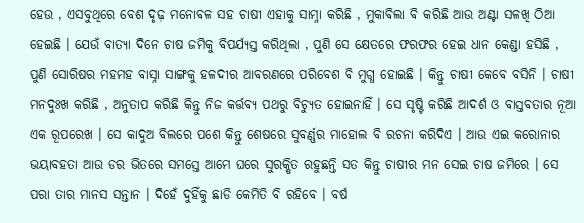ହେଉ , ଏସବୁଥିରେ ବେଶ ଦୃଢ଼ ମନୋବଳ ସହ ଚାଷୀ ଏହାକୁ ସାମ୍ନା କରିଛି , ମୁକାବିଲା ବି କରିଛି ଆଉ ଅଣ୍ଟା ସଳଖି ଠିଆ ହେଇଛି । ଯେଉଁ ବାତ୍ୟା ଦିନେ ଚାଷ ଜମିକୁ ବିପର୍ଯ୍ୟସ୍ତ କରିଥିଲା , ପୁଣି ସେ କ୍ଷେତରେ ଫରଫର ହେଇ ଧାନ କେଣ୍ଡା ହସିଛି , ପୁଣି ସୋରିଷର ମହମହ ବାସ୍ନା ସାଙ୍ଗକୁ ହଳଦୀର ଆବରଣରେ ପରିବେଶ ବି ମୁଗ୍ଧ ହୋଇଛି । କିନ୍ତୁ ଚାଷୀ କେବେ ବସିନି । ଚାଷୀ ମନଦୁଃଖ କରିଛି , ଅନୁତାପ କରିଛି କିନ୍ତୁ ନିଜ କର୍ତ୍ତବ୍ୟ ପଥରୁ ବିଚ୍ୟୁତ ହୋଇନାହିଁ । ସେ ସୃଷ୍ଟି କରିଛି ଆଦର୍ଶ ଓ ବାସ୍ତବତାର ନୂଆ ଏକ ରୂପରେଖ । ସେ କାଦୁଅ ବିଲରେ ପଶେ କିନ୍ତୁ ଶେଷରେ ସୁବର୍ଣ୍ଣର ମାହୋଲ ବି ରଚନା କରିଦିଏ । ଆଉ ଏଇ କରୋନାର ଭୟାବହତା ଆଉ ଡର ଭିତରେ ସମସ୍ତେ ଆମେ ଘରେ ସୁରକ୍ଷିତ ରହୁଛନ୍ତି ସତ କିନ୍ତୁ ଚାଷୀର ମନ ସେଇ ଚାଷ ଜମିରେ । ସେ ପରା ତାର ମାନସ ସନ୍ତାନ । ଦିହେଁ ଦୁହିଁକୁ ଛାଡି କେମିତି ବି ରହିବେ । ବର୍ଷ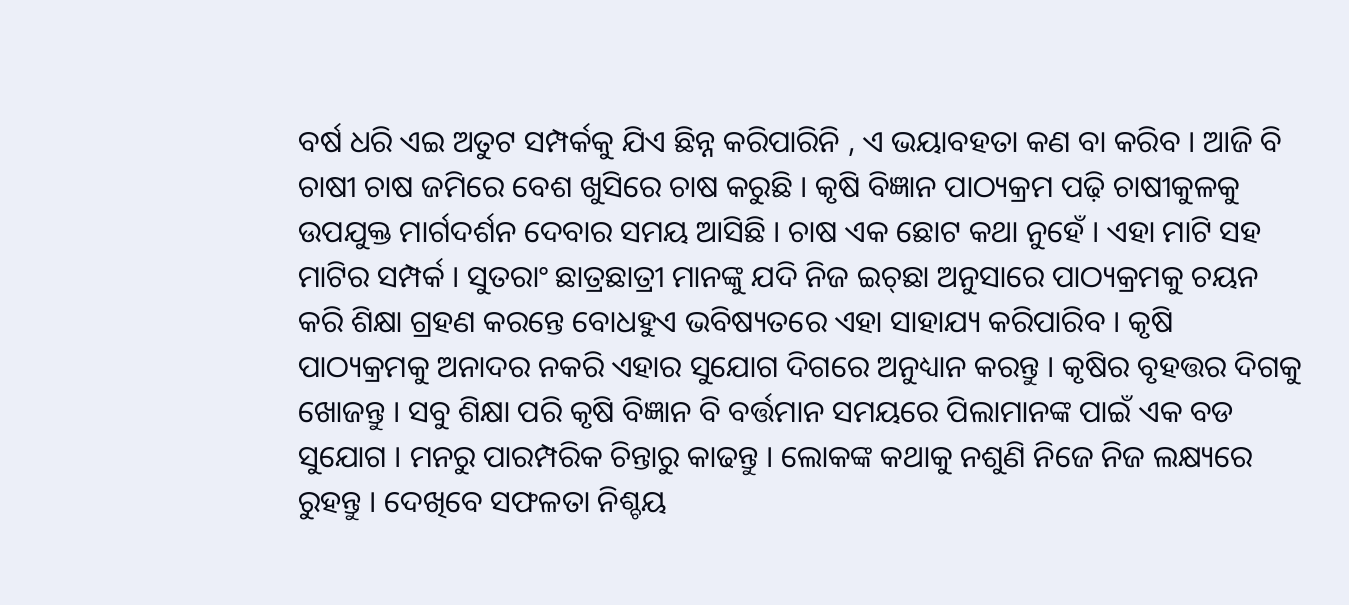ବର୍ଷ ଧରି ଏଇ ଅତୁଟ ସମ୍ପର୍କକୁ ଯିଏ ଛିନ୍ନ କରିପାରିନି , ଏ ଭୟାବହତା କଣ ବା କରିବ । ଆଜି ବି ଚାଷୀ ଚାଷ ଜମିରେ ବେଶ ଖୁସିରେ ଚାଷ କରୁଛି । କୃଷି ବିଜ୍ଞାନ ପାଠ୍ୟକ୍ରମ ପଢ଼ି ଚାଷୀକୁଳକୁ ଉପଯୁକ୍ତ ମାର୍ଗଦର୍ଶନ ଦେବାର ସମୟ ଆସିଛି । ଚାଷ ଏକ ଛୋଟ କଥା ନୁହେଁ । ଏହା ମାଟି ସହ ମାଟିର ସମ୍ପର୍କ । ସୁତରାଂ ଛାତ୍ରଛାତ୍ରୀ ମାନଙ୍କୁ ଯଦି ନିଜ ଇଚ୍‌ଛା ଅନୁସାରେ ପାଠ୍ୟକ୍ରମକୁ ଚୟନ କରି ଶିକ୍ଷା ଗ୍ରହଣ କରନ୍ତେ ବୋଧହୁଏ ଭବିଷ୍ୟତରେ ଏହା ସାହାଯ୍ୟ କରିପାରିବ । କୃଷି ପାଠ୍ୟକ୍ରମକୁ ଅନାଦର ନକରି ଏହାର ସୁଯୋଗ ଦିଗରେ ଅନୁଧ୍ୟାନ କରନ୍ତୁ । କୃଷିର ବୃହତ୍ତର ଦିଗକୁ ଖୋଜନ୍ତୁ । ସବୁ ଶିକ୍ଷା ପରି କୃଷି ବିଜ୍ଞାନ ବି ବର୍ତ୍ତମାନ ସମୟରେ ପିଲାମାନଙ୍କ ପାଇଁ ଏକ ବଡ ସୁଯୋଗ । ମନରୁ ପାରମ୍ପରିକ ଚିନ୍ତାରୁ କାଢନ୍ତୁ । ଲୋକଙ୍କ କଥାକୁ ନଶୁଣି ନିଜେ ନିଜ ଲକ୍ଷ୍ୟରେ ରୁହନ୍ତୁ । ଦେଖିବେ ସଫଳତା ନିଶ୍ଚୟ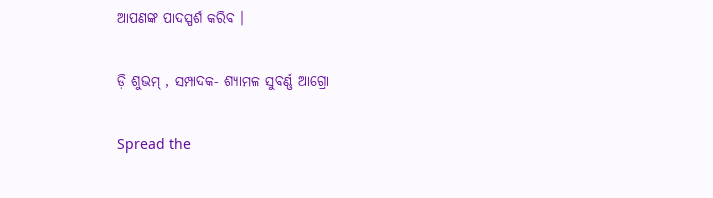ଆପଣଙ୍କ ପାଦସ୍ପର୍ଶ କରିବ ।

ଡ଼ି ଶୁଭମ୍‌ , ସମ୍ପାଦକ- ଶ୍ୟାମଳ ସୁବର୍ଣ୍ଣ ଆଗ୍ରୋ

Spread the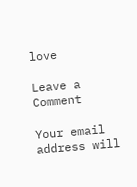love

Leave a Comment

Your email address will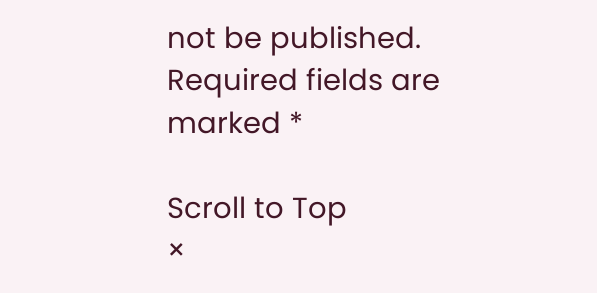not be published. Required fields are marked *

Scroll to Top
×